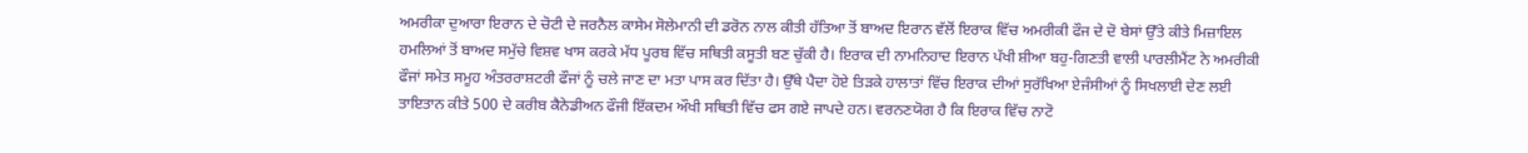ਅਮਰੀਕਾ ਦੁਆਰਾ ਇਰਾਨ ਦੇ ਚੋਟੀ ਦੇ ਜਰਨੈਲ ਕਾਸੇਮ ਸੋਲੇਮਾਨੀ ਦੀ ਡਰੋਨ ਨਾਲ ਕੀਤੀ ਹੱਤਿਆ ਤੋਂ ਬਾਅਦ ਇਰਾਨ ਵੱਲੋਂ ਇਰਾਕ ਵਿੱਚ ਅਮਰੀਕੀ ਫੌਜ ਦੇ ਦੋ ਬੇਸਾਂ ਉੱਤੇ ਕੀਤੇ ਮਿਜ਼ਾਇਲ ਹਮਲਿਆਂ ਤੋਂ ਬਾਅਦ ਸਮੁੱਚੇ ਵਿਸ਼ਵ ਖਾਸ ਕਰਕੇ ਮੱਧ ਪੂਰਬ ਵਿੱਚ ਸਥਿਤੀ ਕਸੂਤੀ ਬਣ ਚੁੱਕੀ ਹੈ। ਇਰਾਕ ਦੀ ਨਾਮਨਿਹਾਦ ਇਰਾਨ ਪੱਖੀ ਸ਼ੀਆ ਬਹੁ-ਗਿਣਤੀ ਵਾਲੀ ਪਾਰਲੀਮੈਂਟ ਨੇ ਅਮਰੀਕੀ ਫੌਜਾਂ ਸਮੇਤ ਸਮੂਹ ਅੰਤਰਰਾਸ਼ਟਰੀ ਫੌਜਾਂ ਨੂੰ ਚਲੇ ਜਾਣ ਦਾ ਮਤਾ ਪਾਸ ਕਰ ਦਿੱਤਾ ਹੈ। ਉੱਥੇ ਪੈਦਾ ਹੋਏ ਤਿੜਕੇ ਹਾਲਾਤਾਂ ਵਿੱਚ ਇਰਾਕ ਦੀਆਂ ਸੁਰੱਖਿਆ ਏਜੰਸੀਆਂ ਨੂੰ ਸਿਖਲਾਈ ਦੇਣ ਲਈ ਤਾਇਤਾਨ ਕੀਤੇ 500 ਦੇ ਕਰੀਬ ਕੈਨੇਡੀਅਨ ਫੌਜੀ ਇੱਕਦਮ ਔਖੀ ਸਥਿਤੀ ਵਿੱਚ ਫਸ ਗਏ ਜਾਪਦੇ ਹਨ। ਵਰਨਣਯੋਗ ਹੈ ਕਿ ਇਰਾਕ ਵਿੱਚ ਨਾਟੋ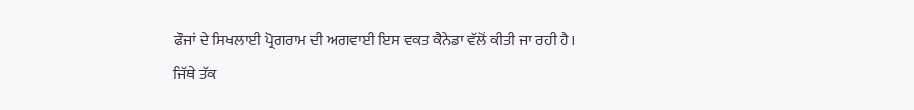ਫੌਜਾਂ ਦੇ ਸਿਖਲਾਈ ਪ੍ਰੋਗਰਾਮ ਦੀ ਅਗਵਾਈ ਇਸ ਵਕਤ ਕੈਨੇਡਾ ਵੱਲੋਂ ਕੀਤੀ ਜਾ ਰਹੀ ਹੈ।
ਜਿੱਥੇ ਤੱਕ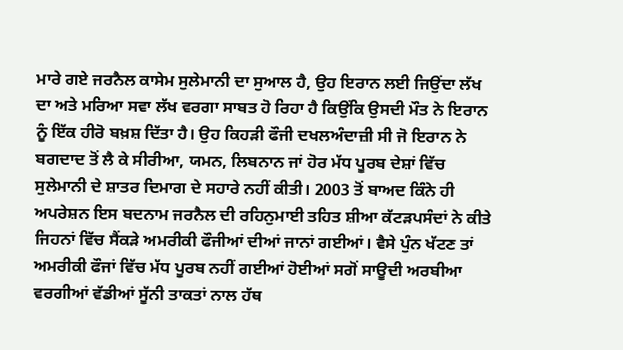ਮਾਰੇ ਗਏ ਜਰਨੈਲ ਕਾਸੇਮ ਸੁਲੇਮਾਨੀ ਦਾ ਸੁਆਲ ਹੈ, ਉਹ ਇਰਾਨ ਲਈ ਜਿਉਂਦਾ ਲੱਖ ਦਾ ਅਤੇ ਮਰਿਆ ਸਵਾ ਲੱਖ ਵਰਗਾ ਸਾਬਤ ਹੋ ਰਿਹਾ ਹੈ ਕਿਉਂਕਿ ਉਸਦੀ ਮੌਤ ਨੇ ਇਰਾਨ ਨੂੰ ਇੱਕ ਹੀਰੋ ਬਖ਼ਸ਼ ਦਿੱਤਾ ਹੈ। ਉਹ ਕਿਹੜੀ ਫੌਜੀ ਦਖਲਅੰਦਾਜ਼ੀ ਸੀ ਜੋ ਇਰਾਨ ਨੇ ਬਗਦਾਦ ਤੋਂ ਲੈ ਕੇ ਸੀਰੀਆ, ਯਮਨ, ਲਿਬਨਾਨ ਜਾਂ ਹੋਰ ਮੱਧ ਪੂਰਬ ਦੇਸ਼ਾਂ ਵਿੱਚ ਸੁਲੇਮਾਨੀ ਦੇ ਸ਼ਾਤਰ ਦਿਮਾਗ ਦੇ ਸਹਾਰੇ ਨਹੀਂ ਕੀਤੀ। 2003 ਤੋਂ ਬਾਅਦ ਕਿੰਨੇ ਹੀ ਅਪਰੇਸ਼ਨ ਇਸ ਬਦਨਾਮ ਜਰਨੈਲ ਦੀ ਰਹਿਨੁਮਾਈ ਤਹਿਤ ਸ਼ੀਆ ਕੱਟੜਪਸੰਦਾਂ ਨੇ ਕੀਤੇ ਜਿਹਨਾਂ ਵਿੱਚ ਸੈਂਕੜੇ ਅਮਰੀਕੀ ਫੌਜੀਆਂ ਦੀਆਂ ਜਾਨਾਂ ਗਈਆਂ। ਵੈਸੇ ਪੁੰਨ ਖੱਟਣ ਤਾਂ ਅਮਰੀਕੀ ਫੌਜਾਂ ਵਿੱਚ ਮੱਧ ਪੂਰਬ ਨਹੀਂ ਗਈਆਂ ਹੋਈਆਂ ਸਗੋਂ ਸਾਊਦੀ ਅਰਬੀਆ ਵਰਗੀਆਂ ਵੱਡੀਆਂ ਸੂੱਨੀ ਤਾਕਤਾਂ ਨਾਲ ਹੱਥ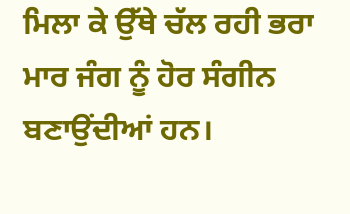ਮਿਲਾ ਕੇ ਉੱਥੇ ਚੱਲ ਰਹੀ ਭਰਾ ਮਾਰ ਜੰਗ ਨੂੰ ਹੋਰ ਸੰਗੀਨ ਬਣਾਉਂਦੀਆਂ ਹਨ।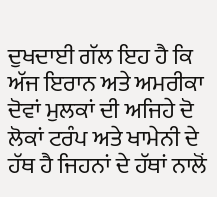ਦੁਖਦਾਈ ਗੱਲ ਇਹ ਹੈ ਕਿ ਅੱਜ ਇਰਾਨ ਅਤੇ ਅਮਰੀਕਾ ਦੋਵਾਂ ਮੁਲਕਾਂ ਦੀ ਅਜਿਹੇ ਦੋ ਲੋਕਾਂ ਟਰੰਪ ਅਤੇ ਖਾਮੇਨੀ ਦੇ ਹੱਥ ਹੈ ਜਿਹਨਾਂ ਦੇ ਹੱਥਾਂ ਨਾਲੋਂ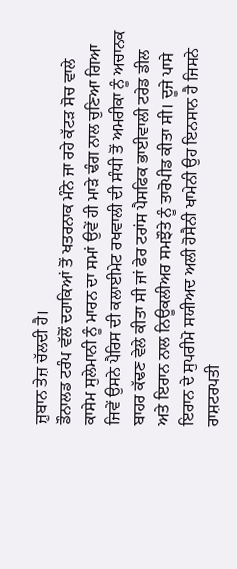ਜ਼ੁਬਾਨ ਤੇਜ਼ ਚੱਲਦੀ ਹੈ।
ਡੌਨਾਲਡ ਟਰੰਪ ਵੱਲੋਂ ਦਹਾਕਿਆਂ ਤੋਂ ਖਤਰਨਾਕ ਮੰਨੇ ਜਾ ਰਹੇ ਕੱਟੜ ਸੋਚ ਵਾਲੇ ਕਾਸੇਮ ਸੁਲੇਮਾਨੀ ਨੂੰ ਮਾਰਨ ਦਾ ਸਮਾਂ ਉਵੇਂ ਹੀ ਮਾੜੇ ਢੰਗ ਨਾਲ ਚੁਣਿਆ ਗਿਆ ਜਿਵੇਂ ਉਸਨੇ ਪੈਰਿਸ ਦੀ ਕਲਾਈਮੇਟ ਰਖਵਾਲੀ ਦੀ ਸੰਧੀ ਤੋਂ ਅਮਰੀਕਾ ਨੂੰ ਅਚਾਨਕ ਬਾਹਰ ਕੱਢਣ ਵੇਲੇ ਕੀਤਾ ਸੀ ਜਾਂ ਫੇਰ ਟਰਾਂਸ ਪੈਸਫਿਕ ਭਾਈਵਾਲੀ ਟਰੇਡ ਡੀਲ ਅਤੇ ਇਰਾਨ ਨਾਲ ਨਿਊਕਲੀਅਰ ਸਮਝੌਤੇ ਨੂੰ ਤਾਰੋਪੀਡ ਕੀਤਾ ਸੀ। ਦੂਜੇ ਪਾਸੇ ਇਰਾਨ ਦੇ ਸੁਪਰੀਮੋ ਸਯੀਅਦ ਅਲੀ ਹੋਸੈਨੀ ਖਾਮੇਨੀ ਉਹ ਇਨਸਾਨ ਹੈ ਜਿਸਨੇ ਰਾਸ਼ਟਰਪਤੀ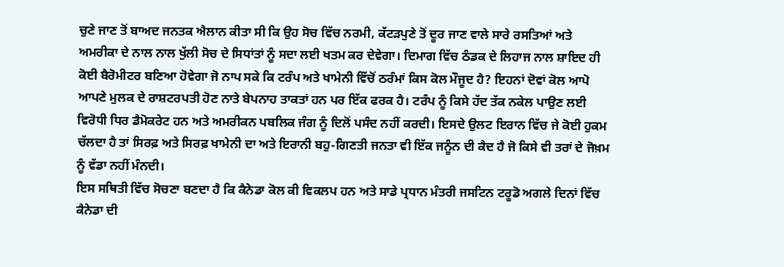ਚੁਣੇ ਜਾਣ ਤੋਂ ਬਾਅਦ ਜਨਤਕ ਐਲਾਨ ਕੀਤਾ ਸੀ ਕਿ ਉਹ ਸੋਚ ਵਿੱਚ ਨਰਮੀ, ਕੱਟੜਪੁਣੇ ਤੋਂ ਦੂਰ ਜਾਣ ਵਾਲੇ ਸਾਰੇ ਰਸਤਿਆਂ ਅਤੇ ਅਮਰੀਕਾ ਦੇ ਨਾਲ ਨਾਲ ਖੁੱਲੀ ਸੋਚ ਦੇ ਸਿਧਾਂਤਾਂ ਨੂੰ ਸਦਾ ਲਈ ਖਤਮ ਕਰ ਦੇਵੇਗਾ। ਦਿਮਾਗ ਵਿੱਚ ਠੰਡਕ ਦੇ ਲਿਹਾਜ ਨਾਲ ਸ਼ਾਇਦ ਹੀ ਕੋਈ ਬੈਰੋਮੀਟਰ ਬਣਿਆ ਹੋਵੇਗਾ ਜੋ ਨਾਪ ਸਕੇ ਕਿ ਟਰੰਪ ਅਤੇ ਖਾਮੇਨੀ ਵਿੱਚੋਂ ਠਰੰਮਾਂ ਕਿਸ ਕੋਲ ਮੌਜੂਦ ਹੈ? ਇਹਨਾਂ ਦੋਵਾਂ ਕੋਲ ਆਪੋ ਆਪਣੇ ਮੁਲਕ ਦੇ ਰਾਸ਼ਟਰਪਤੀ ਹੋਣ ਨਾਤੇ ਬੇਪਨਾਹ ਤਾਕਤਾਂ ਹਨ ਪਰ ਇੱਕ ਫਰਕ ਹੈ। ਟਰੰਪ ਨੂੰ ਕਿਸੇ ਹੱਦ ਤੱਕ ਨਕੇਲ ਪਾਉਣ ਲਈ ਵਿਰੋਧੀ ਧਿਰ ਡੈਮੋਕਰੇਟ ਹਨ ਅਤੇ ਅਮਰੀਕਨ ਪਬਲਿਕ ਜੰਗ ਨੂੰ ਦਿਲੋਂ ਪਸੰਦ ਨਹੀਂ ਕਰਦੀ। ਇਸਦੇ ਉਲਟ ਇਰਾਨ ਵਿੱਚ ਜੇ ਕੋਈ ਹੁਕਮ ਚੱਲਦਾ ਹੈ ਤਾਂ ਸਿਰਫ਼ ਅਤੇ ਸਿਰਫ਼ ਖਾਮੇਨੀ ਦਾ ਅਤੇ ਇਰਾਨੀ ਬਹੁ-ਗਿਣਤੀ ਜਨਤਾ ਵੀ ਇੱਕ ਜਨੂੰਨ ਦੀ ਕੈਦ ਹੈ ਜੋ ਕਿਸੇ ਵੀ ਤਰਾਂ ਦੇ ਜੋਖ਼ਮ ਨੂੰ ਵੱਡਾ ਨਹੀਂ ਮੰਨਦੀ।
ਇਸ ਸਥਿਤੀ ਵਿੱਚ ਸੋਚਣਾ ਬਣਦਾ ਹੈ ਕਿ ਕੈਨੇਡਾ ਕੋਲ ਕੀ ਵਿਕਲਪ ਹਨ ਅਤੇ ਸਾਡੇ ਪ੍ਰਧਾਨ ਮੰਤਰੀ ਜਸਟਿਨ ਟਰੂਡੋ ਅਗਲੇ ਦਿਨਾਂ ਵਿੱਚ ਕੈਨੇਡਾ ਦੀ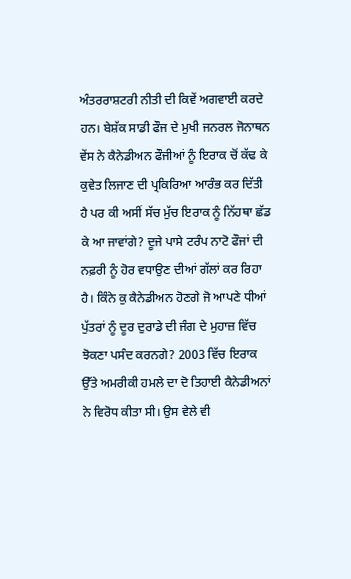ਅੰਤਰਰਾਸ਼ਟਰੀ ਨੀਤੀ ਦੀ ਕਿਵੇਂ ਅਗਵਾਈ ਕਰਦੇ ਹਨ। ਬੇਸ਼ੱਕ ਸਾਡੀ ਫੌਜ ਦੇ ਮੁਖੀ ਜਨਰਲ ਜੋਨਾਥਨ ਵੇਂਸ ਨੇ ਕੈਨੇਡੀਅਨ ਫੌਜੀਆਂ ਨੂੰ ਇਰਾਕ ਚੋਂ ਕੱਢ ਕੇ ਕੁਵੇਤ ਲਿਜਾਣ ਦੀ ਪ੍ਰਕਿਰਿਆ ਆਰੰਭ ਕਰ ਦਿੱਤੀ ਹੈ ਪਰ ਕੀ ਅਸੀਂ ਸੱਚ ਮੁੱਚ ਇਰਾਕ ਨੂੰ ਨਿੱਹਥਾ ਛੱਡ ਕੇ ਆ ਜਾਵਾਂਗੇ? ਦੂਜੇ ਪਾਸੇ ਟਰੰਪ ਨਾਟੋ ਫੌਜਾਂ ਦੀ ਨਫ਼ਰੀ ਨੂੰ ਹੋਰ ਵਧਾਉਣ ਦੀਆਂ ਗੱਲਾਂ ਕਰ ਰਿਹਾ ਹੈ। ਕਿੰਨੇ ਕੁ ਕੈਨੇਡੀਅਨ ਹੋਣਗੇ ਜੋ ਆਪਣੇ ਧੀਆਂ ਪੁੱਤਰਾਂ ਨੂੰ ਦੂਰ ਦੁਰਾਡੇ ਦੀ ਜੰਗ ਦੇ ਮੁਹਾਜ਼ ਵਿੱਚ ਝੋਕਣਾ ਪਸੰਦ ਕਰਨਗੇ? 2003 ਵਿੱਚ ਇਰਾਕ ਉੱਤੇ ਅਮਰੀਕੀ ਹਮਲੇ ਦਾ ਦੋ ਤਿਹਾਈ ਕੈਨੇਡੀਅਨਾਂ ਨੇ ਵਿਰੋਧ ਕੀਤਾ ਸੀ। ਉਸ ਵੇਲੇ ਵੀ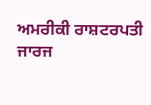ਅਮਰੀਕੀ ਰਾਸ਼ਟਰਪਤੀ ਜਾਰਜ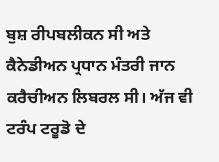ਬੁਸ਼ ਰੀਪਬਲੀਕਨ ਸੀ ਅਤੇ ਕੈਨੇਡੀਅਨ ਪ੍ਰਧਾਨ ਮੰਤਰੀ ਜਾਨ ਕਰੈਚੀਅਨ ਲਿਬਰਲ ਸੀ। ਅੱਜ ਵੀ ਟਰੰਪ ਟਰੂਡੋ ਦੇ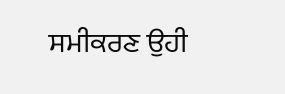ਸਮੀਕਰਣ ਉਹੀ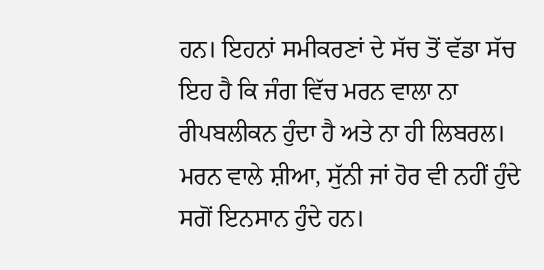ਹਨ। ਇਹਨਾਂ ਸਮੀਕਰਣਾਂ ਦੇ ਸੱਚ ਤੋਂ ਵੱਡਾ ਸੱਚ ਇਹ ਹੈ ਕਿ ਜੰਗ ਵਿੱਚ ਮਰਨ ਵਾਲਾ ਨਾ ਰੀਪਬਲੀਕਨ ਹੁੰਦਾ ਹੈ ਅਤੇ ਨਾ ਹੀ ਲਿਬਰਲ। ਮਰਨ ਵਾਲੇ ਸ਼ੀਆ, ਸੁੱਨੀ ਜਾਂ ਹੋਰ ਵੀ ਨਹੀਂ ਹੁੰਦੇ ਸਗੋਂ ਇਨਸਾਨ ਹੁੰਦੇ ਹਨ।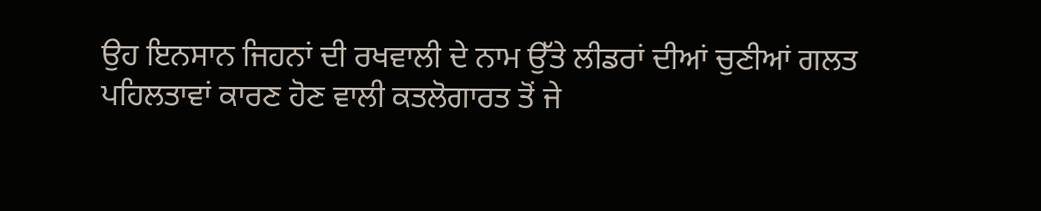ਉਹ ਇਨਸਾਨ ਜਿਹਨਾਂ ਦੀ ਰਖਵਾਲੀ ਦੇ ਨਾਮ ਉੱਤੇ ਲੀਡਰਾਂ ਦੀਆਂ ਚੁਣੀਆਂ ਗਲਤ ਪਹਿਲਤਾਵਾਂ ਕਾਰਣ ਹੋਣ ਵਾਲੀ ਕਤਲੋਗਾਰਤ ਤੋਂ ਜੇ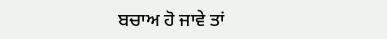ਬਚਾਅ ਹੋ ਜਾਵੇ ਤਾਂ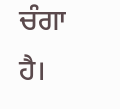ਚੰਗਾ ਹੈ।